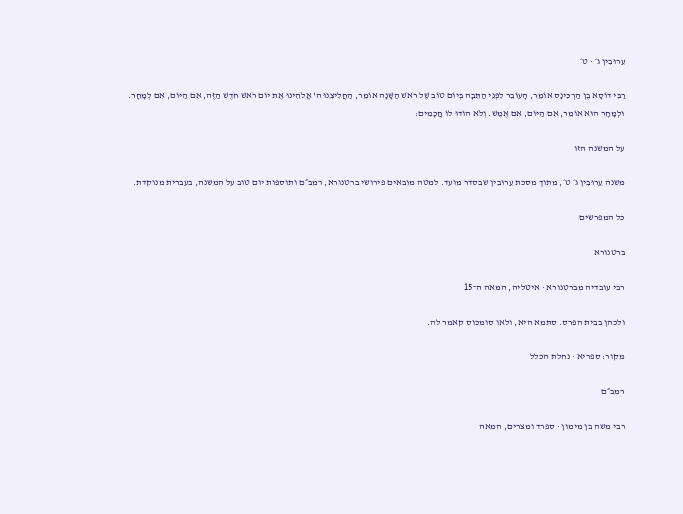עֵרוּבִין ג׳ · ט׳

רַבִּי דוֹסָא בֶן הַרְכִּינָס אוֹמֵר, הָעוֹבֵר לִפְנֵי הַתֵּבָה בְּיוֹם טוֹב שֶׁל רֹאשׁ הַשָּׁנָה אוֹמֵר, הַחֲלִיצֵנוּ ה' אֱלֹהֵינוּ אֶת יוֹם רֹאשׁ חֹדֶשׁ הַזֶּה, אִם הַיּוֹם, אִם לְמָחָר. וּלְמָחָר הוּא אוֹמֵר, אִם הַיּוֹם, אִם אֶמֶשׁ. וְלֹא הוֹדוּ לוֹ חֲכָמִים:

על המשנה הזו

משנה עֵרוּבִין ג׳ ט׳, מתוך מסכת עֵרוּבִין שבסדר מועד. למטה מובאים פירושי ברטנורא, רמב״ם ותוספות יום טוב על המשנה, בעברית מנוקדת.

כל המפרשים

ברטנורא

רבי עובדיה מברטנורא · איטליה, המאה ה־15

ולכהן בבית הפרס. סתמא היא, ולאו סומכוס קאמר לה.

מקור: ספריא · נחלת הכלל

רמב״ם

רבי משה בן מימון · ספרד ומצרים, המאה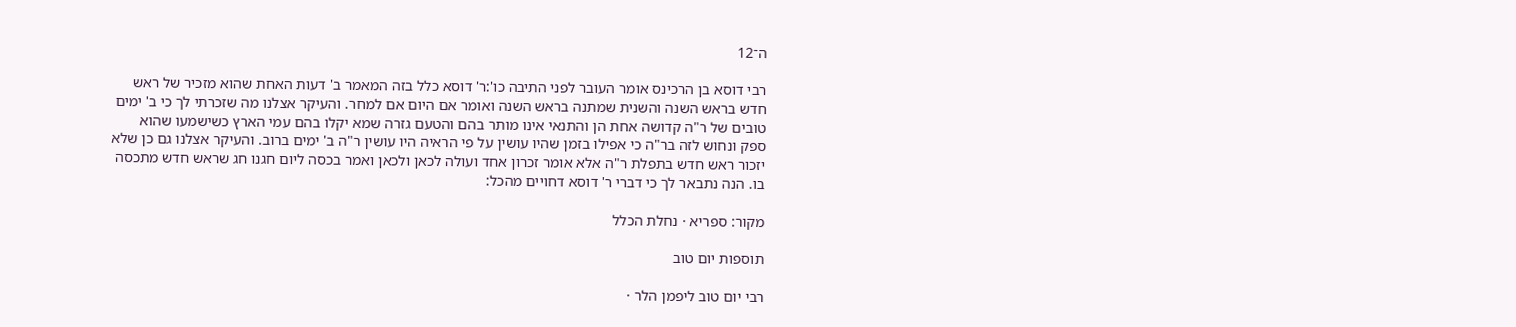ה־12

רבי דוסא בן הרכינס אומר העובר לפני התיבה כו':ר' דוסא כלל בזה המאמר ב' דעות האחת שהוא מזכיר של ראש חדש בראש השנה והשנית שמתנה בראש השנה ואומר אם היום אם למחר. והעיקר אצלנו מה שזכרתי לך כי ב' ימים טובים של ר"ה קדושה אחת הן והתנאי אינו מותר בהם והטעם גזרה שמא יקלו בהם עמי הארץ כשישמעו שהוא ספק ונחוש לזה בר"ה כי אפילו בזמן שהיו עושין על פי הראיה היו עושין ר"ה ב' ימים ברוב. והעיקר אצלנו גם כן שלא יזכור ראש חדש בתפלת ר"ה אלא אומר זכרון אחד ועולה לכאן ולכאן ואמר בכסה ליום חגנו חג שראש חדש מתכסה בו. הנה נתבאר לך כי דברי ר' דוסא דחויים מהכל:

מקור: ספריא · נחלת הכלל

תוספות יום טוב

רבי יום טוב ליפמן הלר ·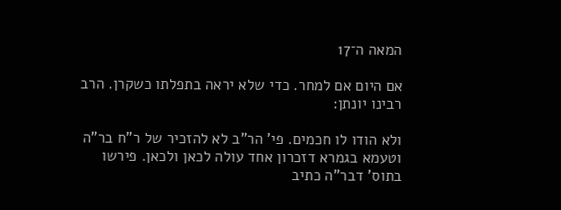המאה ה־17

אם היום אם למחר. כדי שלא יראה בתפלתו כשקרן. הרב רבינו יונתן:

ולא הודו לו חכמים. פי' הר"ב לא להזכיר של ר"ח בר"ה וטעמא בגמרא דזכרון אחד עולה לכאן ולכאן. פירשו בתוס' דבר"ה כתיב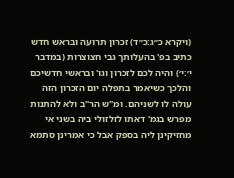(ויקרא כ״ג:כ״ד) זכרון תרועה ובראש חדש כתיב בפ' בהעלותך גבי חצוצרות (במדבר י׳:י׳) והיה לכם לזכרון וגו' ובראשי חדשיכם והלכך כשיאמר בתפלה יום הזכרון הזה עולה לו לשניהם. ומ"ש הר"ב ולא להתנות מפרש בגמ' דאתו לזלזולי ביה בשני אי מחזיקינן ליה בספק אבל כי אמרינן סתמא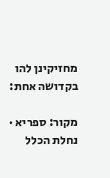מחזיקינן להו בקדושה אחת:

מקור: ספריא · נחלת הכלל